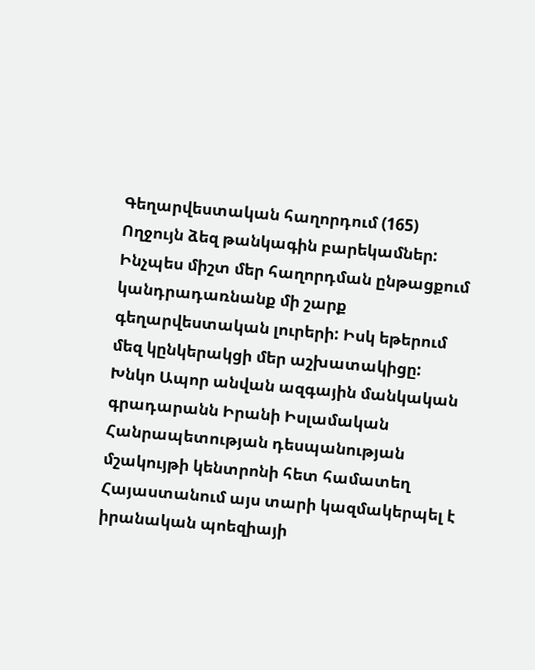Գեղարվեստական հաղորդում (165)
Ողջույն ձեզ թանկագին բարեկամներ: Ինչպես միշտ մեր հաղորդման ընթացքում կանդրադառնանք մի շարք գեղարվեստական լուրերի: Իսկ եթերում մեզ կընկերակցի մեր աշխատակիցը:
Խնկո Ապոր անվան ազգային մանկական գրադարանն Իրանի Իսլամական Հանրապետության դեսպանության մշակույթի կենտրոնի հետ համատեղ Հայաստանում այս տարի կազմակերպել է իրանական պոեզիայի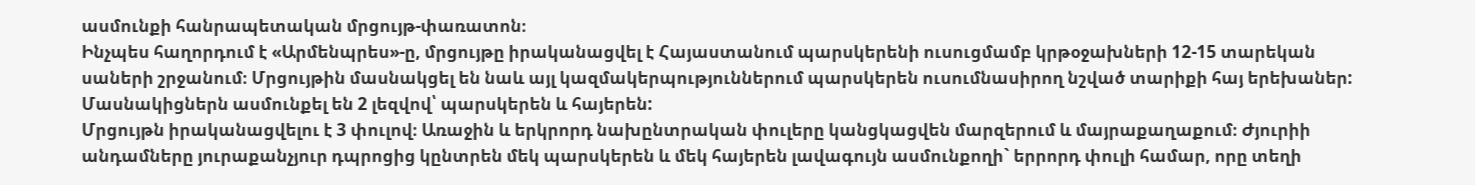ասմունքի հանրապետական մրցույթ-փառատոն։
Ինչպես հաղորդում է «Արմենպրես»-ը, մրցույթը իրականացվել է Հայաստանում պարսկերենի ուսուցմամբ կրթօջախների 12-15 տարեկան սաների շրջանում։ Մրցույթին մասնակցել են նաև այլ կազմակերպություններում պարսկերեն ուսումնասիրող նշված տարիքի հայ երեխաներ: Մասնակիցներն ասմունքել են 2 լեզվով՝ պարսկերեն և հայերեն:
Մրցույթն իրականացվելու է 3 փուլով։ Առաջին և երկրորդ նախընտրական փուլերը կանցկացվեն մարզերում և մայրաքաղաքում։ Ժյուրիի անդամները յուրաքանչյուր դպրոցից կընտրեն մեկ պարսկերեն և մեկ հայերեն լավագույն ասմունքողի` երրորդ փուլի համար, որը տեղի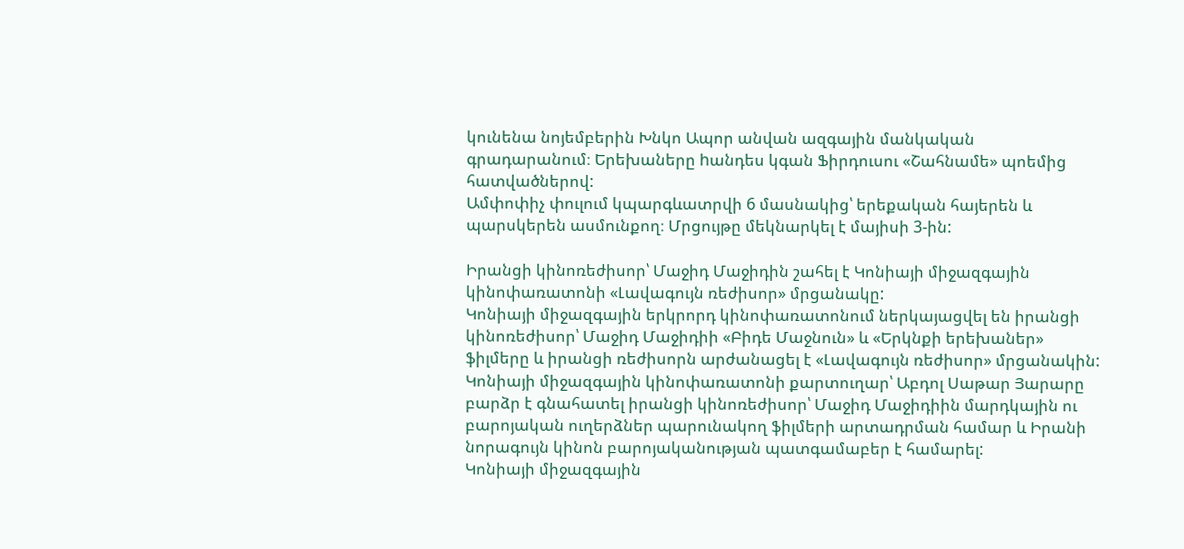կունենա նոյեմբերին Խնկո Ապոր անվան ազգային մանկական գրադարանում։ Երեխաները hանդես կգան Ֆիրդուսու «Շահնամե» պոեմից հատվածներով:
Ամփոփիչ փուլում կպարգևատրվի 6 մասնակից՝ երեքական հայերեն և պարսկերեն ասմունքող։ Մրցույթը մեկնարկել է մայիսի 3-ին:

Իրանցի կինոռեժիսոր՝ Մաջիդ Մաջիդին շահել է Կոնիայի միջազգային կինոփառատոնի «Լավագույն ռեժիսոր» մրցանակը:
Կոնիայի միջազգային երկրորդ կինոփառատոնում ներկայացվել են իրանցի կինոռեժիսոր՝ Մաջիդ Մաջիդիի «Բիդե Մաջնուն» և «Երկնքի երեխաներ» ֆիլմերը և իրանցի ռեժիսորն արժանացել է «Լավագույն ռեժիսոր» մրցանակին:
Կոնիայի միջազգային կինոփառատոնի քարտուղար՝ Աբդոլ Սաթար Յարարը բարձր է գնահատել իրանցի կինոռեժիսոր՝ Մաջիդ Մաջիդիին մարդկային ու բարոյական ուղերձներ պարունակող ֆիլմերի արտադրման համար և Իրանի նորագույն կինոն բարոյականության պատգամաբեր է համարել:
Կոնիայի միջազգային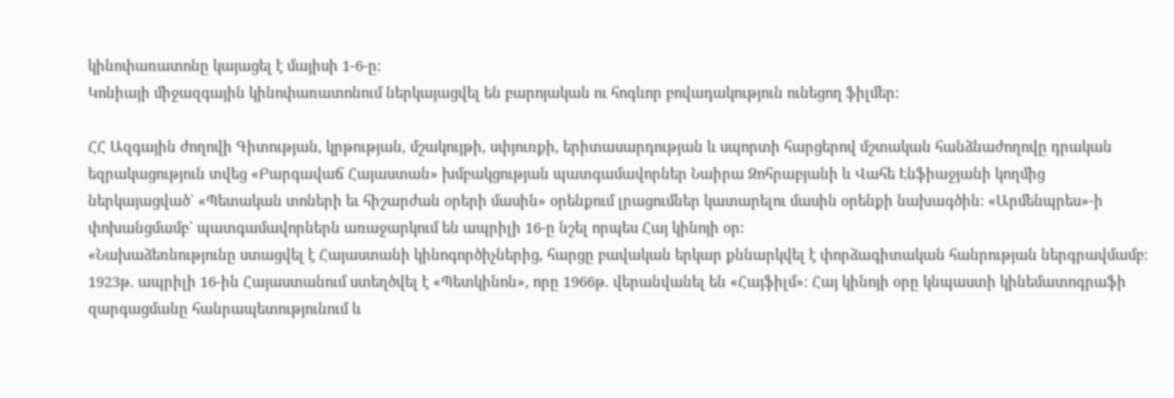կինոփառատոնը կայացել է մայիսի 1-6-ը:
Կոնիայի միջազգային կինոփառատոնում ներկայացվել են բարոյական ու հոգևոր բովադակություն ունեցող ֆիլմեր:

ՀՀ Ազգային ժողովի Գիտության, կրթության, մշակույթի, սփյուռքի, երիտասարդության և սպորտի հարցերով մշտական հանձնաժողովը դրական եզրակացություն տվեց «Բարգավաճ Հայաստան» խմբակցության պատգամավորներ Նաիրա Զոհրաբյանի և Վահե Էնֆիաջյանի կողմից ներկայացված` «Պետական տոների եւ հիշարժան օրերի մասին» օրենքում լրացումներ կատարելու մասին օրենքի նախագծին: «Արմենպրես»-ի փոխանցմամբ` պատգամավորներն առաջարկում են ապրիլի 16-ը նշել որպես Հայ կինոյի օր:
«Նախաձեռնությունը ստացվել է Հայաստանի կինոգործիչներից, հարցը բավական երկար քննարկվել է փորձագիտական հանրության ներգրավմամբ։ 1923թ. ապրիլի 16-ին Հայաստանում ստեղծվել է «Պետկինոն», որը 1966թ. վերանվանել են «Հայֆիլմ»։ Հայ կինոյի օրը կնպաստի կինեմատոգրաֆի զարգացմանը հանրապետությունում և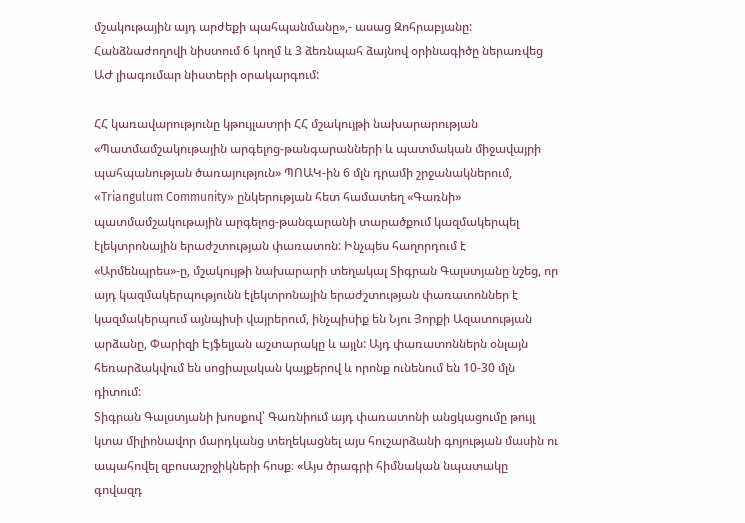մշակութային այդ արժեքի պահպանմանը»,- ասաց Զոհրաբյանը:
Հանձնաժողովի նիստում 6 կողմ և 3 ձեռնպահ ձայնով օրինագիծը ներառվեց ԱԺ լիագումար նիստերի օրակարգում:

ՀՀ կառավարությունը կթույլատրի ՀՀ մշակույթի նախարարության «Պատմամշակութային արգելոց-թանգարանների և պատմական միջավայրի պահպանության ծառայություն» ՊՈԱԿ-ին 6 մլն դրամի շրջանակներում, «Triangulum Community» ընկերության հետ համատեղ «Գառնի» պատմամշակութային արգելոց-թանգարանի տարածքում կազմակերպել էլեկտրոնային երաժշտության փառատոն: Ինչպես հաղորդում է «Արմենպրես»-ը, մշակույթի նախարարի տեղակալ Տիգրան Գալստյանը նշեց, որ այդ կազմակերպությունն էլեկտրոնային երաժշտության փառատոններ է կազմակերպում այնպիսի վայրերում, ինչպիսիք են Նյու Յորքի Ազատության արձանը, Փարիզի Էյֆելյան աշտարակը և այլն: Այդ փառատոններն օնլայն հեռարձակվում են սոցիալական կայքերով և որոնք ունենում են 10-30 մլն դիտում:
Տիգրան Գալստյանի խոսքով՝ Գառնիում այդ փառատոնի անցկացումը թույլ կտա միլիոնավոր մարդկանց տեղեկացնել այս հուշարձանի գոյության մասին ու ապահովել զբոսաշրջիկների հոսք։ «Այս ծրագրի հիմնական նպատակը գովազդ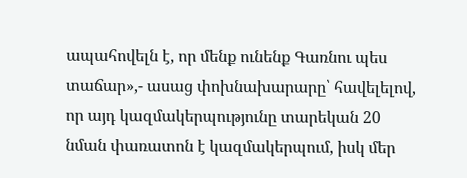ապահովելն է, որ մենք ունենք Գառնու պես տաճար»,- ասաց փոխնախարարը՝ հավելելով, որ այդ կազմակերպությունը տարեկան 20 նման փառատոն է կազմակերպում, իսկ մեր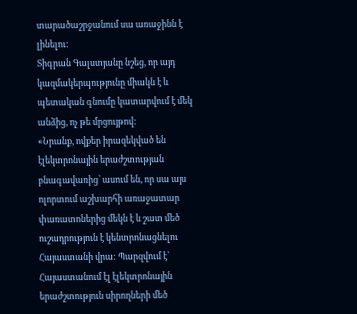տարածաշրջանում սա առաջինն է լինելու:
Տիգրան Գալստյանը նշեց, որ այդ կազմակերպությունը միակն է և պետական գնումը կատարվում է մեկ անձից, ոչ թե մրցույթով:
«Նրանք, ովքեր իրազեկված են էլեկտրոնային երաժշտության բնագավառից՝ ասում են, որ սա այս ոլորտում աշխարհի առաջատար փառատոներից մեկն է և շատ մեծ ուշադրություն է կենտրոնացնելու Հայաստանի վրա: Պարզվում է՝ Հայաստանում էլ էլեկտրոնային երաժշտություն սիրողների մեծ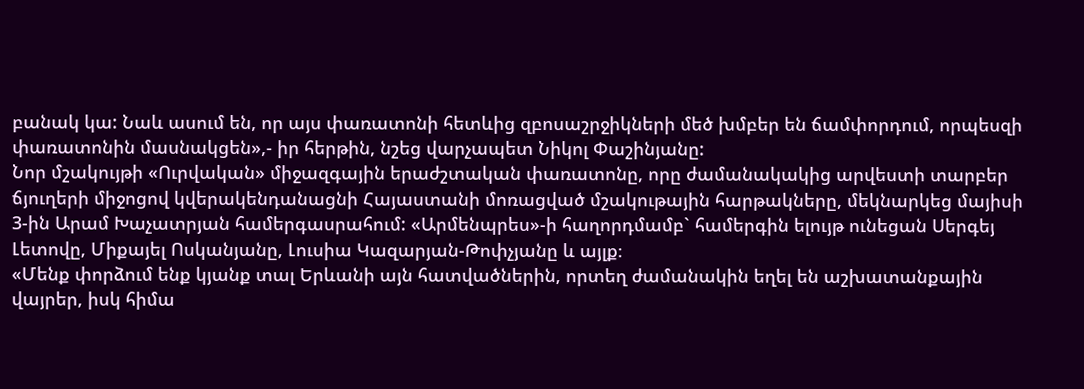բանակ կա: Նաև ասում են, որ այս փառատոնի հետևից զբոսաշրջիկների մեծ խմբեր են ճամփորդում, որպեսզի փառատոնին մասնակցեն»,- իր հերթին, նշեց վարչապետ Նիկոլ Փաշինյանը:
Նոր մշակույթի «Ուրվական» միջազգային երաժշտական փառատոնը, որը ժամանակակից արվեստի տարբեր ճյուղերի միջոցով կվերակենդանացնի Հայաստանի մոռացված մշակութային հարթակները, մեկնարկեց մայիսի 3-ին Արամ Խաչատրյան համերգասրահում: «Արմենպրես»-ի հաղորդմամբ` համերգին ելույթ ունեցան Սերգեյ Լետովը, Միքայել Ոսկանյանը, Լուսիա Կազարյան-Թոփչյանը և այլք։
«Մենք փորձում ենք կյանք տալ Երևանի այն հատվածներին, որտեղ ժամանակին եղել են աշխատանքային վայրեր, իսկ հիմա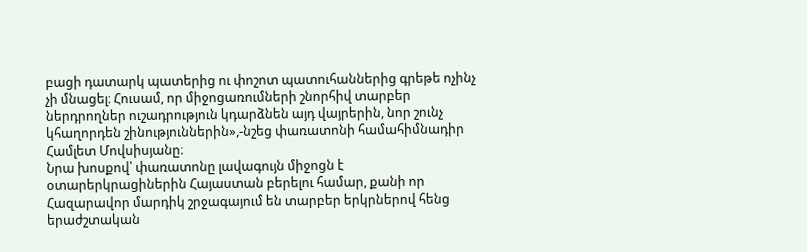բացի դատարկ պատերից ու փոշոտ պատուհաններից գրեթե ոչինչ չի մնացել։ Հուսամ, որ միջոցառումների շնորհիվ տարբեր ներդրողներ ուշադրություն կդարձնեն այդ վայրերին, նոր շունչ կհաղորդեն շինություններին»,-նշեց փառատոնի համահիմնադիր Համլետ Մովսիսյանը։
Նրա խոսքով՝ փառատոնը լավագույն միջոցն է օտարերկրացիներին Հայաստան բերելու համար, քանի որ Հազարավոր մարդիկ շրջագայում են տարբեր երկրներով հենց երաժշտական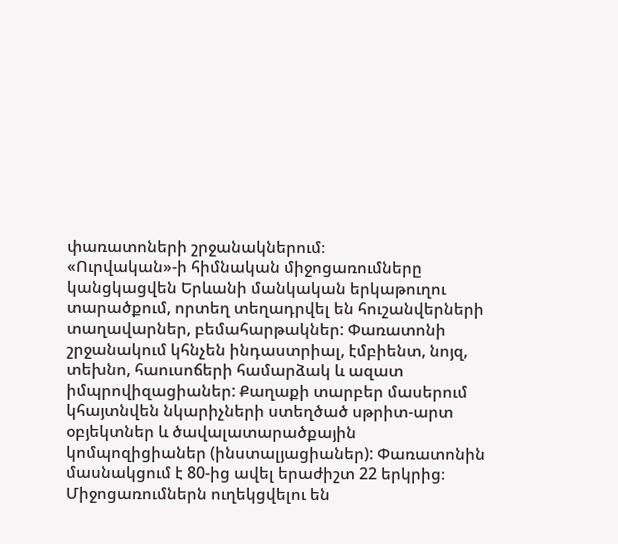փառատոների շրջանակներում։
«Ուրվական»-ի հիմնական միջոցառումները կանցկացվեն Երևանի մանկական երկաթուղու տարածքում, որտեղ տեղադրվել են հուշանվերների տաղավարներ, բեմահարթակներ: Փառատոնի շրջանակում կհնչեն ինդաստրիալ, էմբիենտ, նոյզ, տեխնո, հաուսոճերի համարձակ և ազատ իմպրովիզացիաներ: Քաղաքի տարբեր մասերում կհայտնվեն նկարիչների ստեղծած սթրիտ-արտ օբյեկտներ և ծավալատարածքային կոմպոզիցիաներ (ինստալյացիաներ): Փառատոնին մասնակցում է 80-ից ավել երաժիշտ 22 երկրից։
Միջոցառումներն ուղեկցվելու են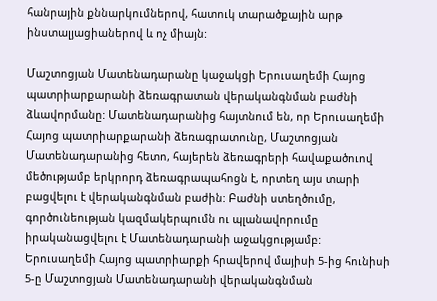հանրային քննարկումներով, հատուկ տարածքային արթ ինստալյացիաներով և ոչ միայն:

Մաշտոցյան Մատենադարանը կաջակցի Երուսաղեմի Հայոց պատրիարքարանի ձեռագրատան վերականգնման բաժնի ձևավորմանը: Մատենադարանից հայտնում են, որ Երուսաղեմի Հայոց պատրիարքարանի ձեռագրատունը, Մաշտոցյան Մատենադարանից հետո, հայերեն ձեռագրերի հավաքածուով մեծությամբ երկրորդ ձեռագրապահոցն է, որտեղ այս տարի բացվելու է վերականգնման բաժին: Բաժնի ստեղծումը, գործունեության կազմակերպումն ու պլանավորումը իրականացվելու է Մատենադարանի աջակցությամբ:
Երուսաղեմի Հայոց պատրիարքի հրավերով մայիսի 5-ից հունիսի 5-ը Մաշտոցյան Մատենադարանի վերականգնման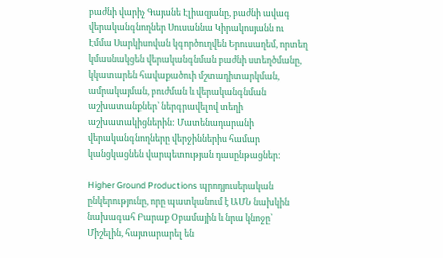բաժնի վարիչ Գայանե Էլիազյանը, բաժնի ավագ վերականգնողներ Սուսաննա Կիրակոսյանն ու Էմմա Սարկիսովան կգործուղվեն Երուսաղեմ, որտեղ կմասնակցեն վերականգնման բաժնի ստեղծմանը, կկատարեն հավաքածուի մշտադիտարկման, ամրակայման, բուժման և վերականգնման աշխատանքներ՝ ներգրավելով տեղի աշխատակիցներին: Մատենադարանի վերականգնողները վերջիններիս համար կանցկացնեն վարպետության դասընթացներ:

Higher Ground Productions պրոդյուսերական ընկերությունը, որը պատկանում է ԱՄՆ նախկին նախագահ Բարաք Օբամային և նրա կնոջը՝ Միշելին, հայտարարել են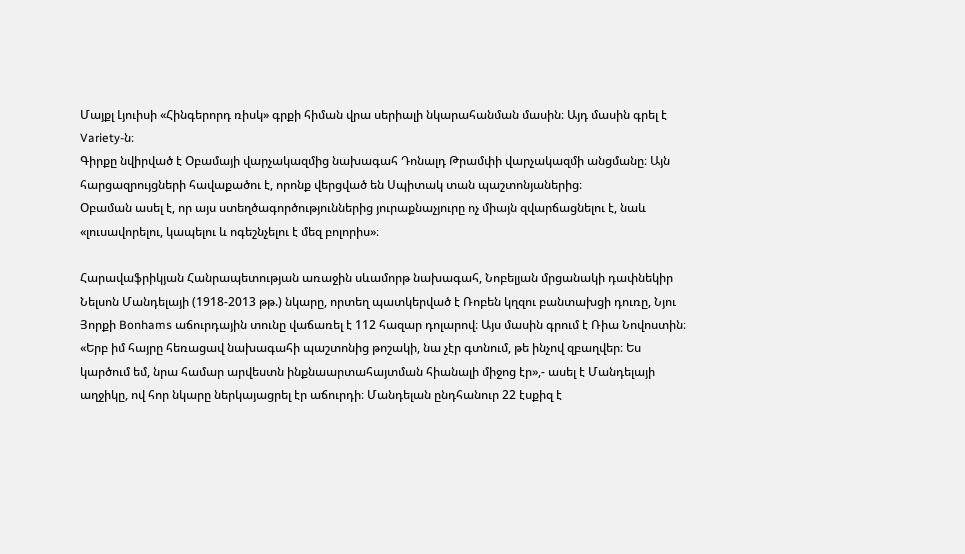Մայքլ Լյուիսի «Հինգերորդ ռիսկ» գրքի հիման վրա սերիալի նկարահանման մասին։ Այդ մասին գրել է Variety-ն։
Գիրքը նվիրված է Օբամայի վարչակազմից նախագահ Դոնալդ Թրամփի վարչակազմի անցմանը։ Այն հարցազրույցների հավաքածու է, որոնք վերցված են Սպիտակ տան պաշտոնյաներից։
Օբաման ասել է, որ այս ստեղծագործություններից յուրաքնաչյուրը ոչ միայն զվարճացնելու է, նաև «լուսավորելու, կապելու և ոգեշնչելու է մեզ բոլորիս»։

Հարավաֆրիկյան Հանրապետության առաջին սևամորթ նախագահ, Նոբելյան մրցանակի դափնեկիր Նելսոն Մանդելայի (1918-2013 թթ.) նկարը, որտեղ պատկերված է Ռոբեն կղզու բանտախցի դուռը, Նյու Յորքի Bonhams աճուրդային տունը վաճառել է 112 հազար դոլարով։ Այս մասին գրում է Ռիա Նովոստին։
«Երբ իմ հայրը հեռացավ նախագահի պաշտոնից թոշակի, նա չէր գտնում, թե ինչով զբաղվեր։ Ես կարծում եմ, նրա համար արվեստն ինքնաարտահայտման հիանալի միջոց էր»,- ասել է Մանդելայի աղջիկը, ով հոր նկարը ներկայացրել էր աճուրդի։ Մանդելան ընդհանուր 22 էսքիզ է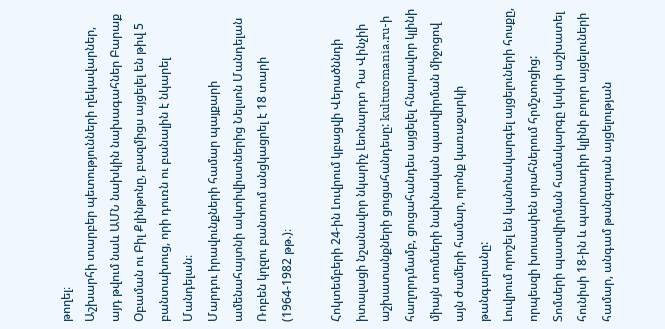թողել։
Աշխարհի տարբեր պետությունների ղեկավարներ, այդ թվում նաև ԱՄՆ նախկին նախագահներ Բարաք Օբաման ու Բիլ Քլինթոնը, բազմիցս այցելել են թիվ 5 բանտախուց, որի դուռն ու բանալին է նկարել Մանդելան։
Մարդու իրավունքների համար պայքարի ամենահայտնի ակտիվիստներից Նելսոն Մանդելան Ռոբեն կղզու բանտում անցկացրել է 18 տարի (1964-1982 թթ.)։

Հոկտեմբերի 24-ին Լուվրում կբացվի Վերածննդի իտալացի նշանավոր նկարիչ Լեոնարդո Դա Վինչիի աշխատանքների ցուցահանդեսը: kulturomania.ru-ի հաղորդմամբ, ցուցահանդես այցելել հնարավոր կլինի միայն տոմսերի նախնական պատվիրման միջոցով այն ժամերի համար, որոնք կառաջարկի թանգարանը:
Լուվրում որոշել են կանոնակարգել այցելուների հոսքը, որպեսզի խուսափեն սրահներում հրմշտոցից: Տոմսերի պատվիրման համակարգը կսկսի աշխատել հունիսի 18-ին և պարտադիր կլինի բոլոր այցելուների համար, անգամ թանգարան այցելության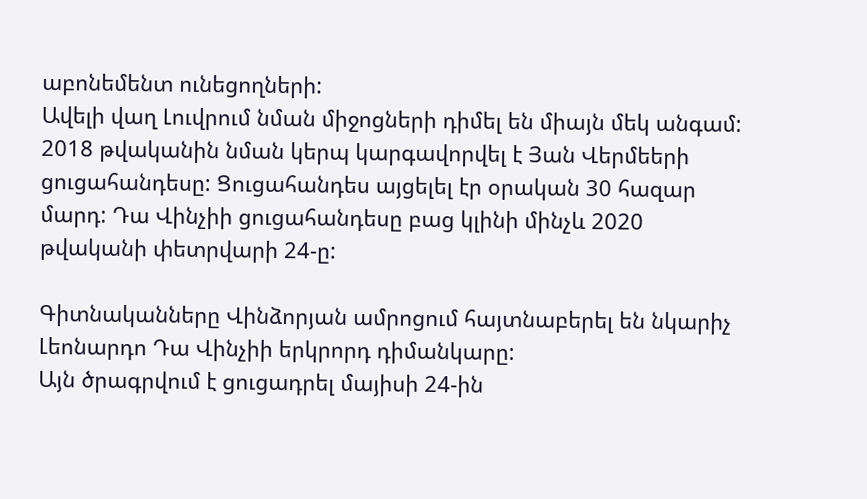աբոնեմենտ ունեցողների:
Ավելի վաղ Լուվրում նման միջոցների դիմել են միայն մեկ անգամ: 2018 թվականին նման կերպ կարգավորվել է Յան Վերմեերի ցուցահանդեսը: Ցուցահանդես այցելել էր օրական 30 հազար մարդ: Դա Վինչիի ցուցահանդեսը բաց կլինի մինչև 2020 թվականի փետրվարի 24-ը:

Գիտնականները Վինձորյան ամրոցում հայտնաբերել են նկարիչ Լեոնարդո Դա Վինչիի երկրորդ դիմանկարը:
Այն ծրագրվում է ցուցադրել մայիսի 24-ին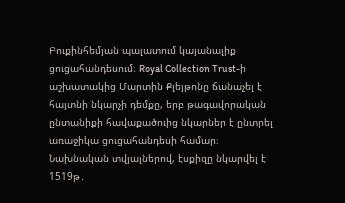Բուքինհեմյան պալատում կայանալիք ցուցահանդեսում։ Royal Collection Trust-ի աշխատակից Մարտին Քլեյթոնը ճանաչել է հայտնի նկարչի դեմքը, երբ թագավորական ընտանիքի հավաքածուից նկարներ է ընտրել առաջիկա ցուցահանդեսի համար։ Նախնական տվյալներով, էսքիզը նկարվել է 1519թ․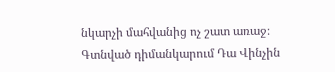նկարչի մահվանից ոչ շատ առաջ։
Գտնված դիմանկարում Դա Վինչին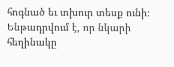հոգնած եւ տխուր տեսք ունի։ Ենթադրվում է, որ նկարի հեղինակը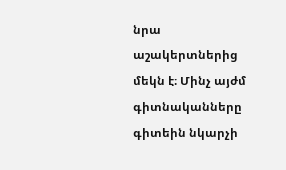նրա աշակերտներից մեկն է։ Մինչ այժմ գիտնականները գիտեին նկարչի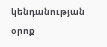կենդանության օրոք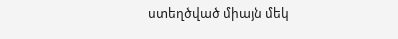ստեղծված միայն մեկ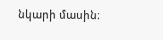նկարի մասին։